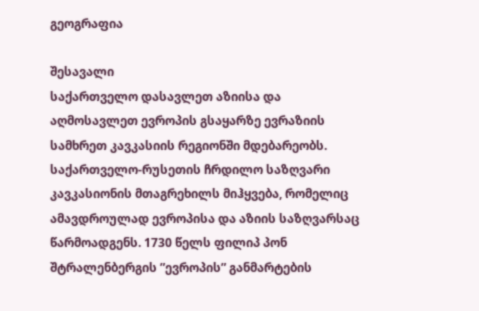გეოგრაფია

შესავალი
საქართველო დასავლეთ აზიისა და აღმოსავლეთ ევროპის გსაყარზე ევრაზიის სამხრეთ კავკასიის რეგიონში მდებარეობს. საქართველო-რუსეთის ჩრდილო საზღვარი კავკასიონის მთაგრეხილს მიჰყვება, რომელიც ამავდროულად ევროპისა და აზიის საზღვარსაც წარმოადგენს. 1730 წელს ფილიპ პონ შტრალენბერგის ”ევროპის” განმარტების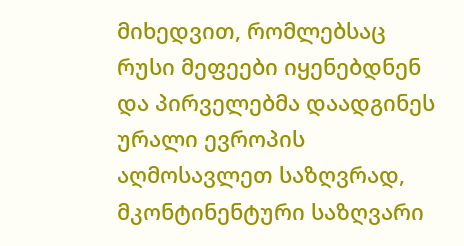მიხედვით, რომლებსაც რუსი მეფეები იყენებდნენ და პირველებმა დაადგინეს ურალი ევროპის აღმოსავლეთ საზღვრად, მკონტინენტური საზღვარი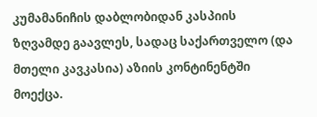კუმამანიჩის დაბლობიდან კასპიის ზღვამდე გაავლეს, სადაც საქართველო (და მთელი კავკასია) აზიის კონტინენტში მოექცა.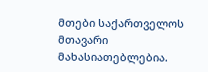მთები საქართველოს მთავარი მახასიათებლებია.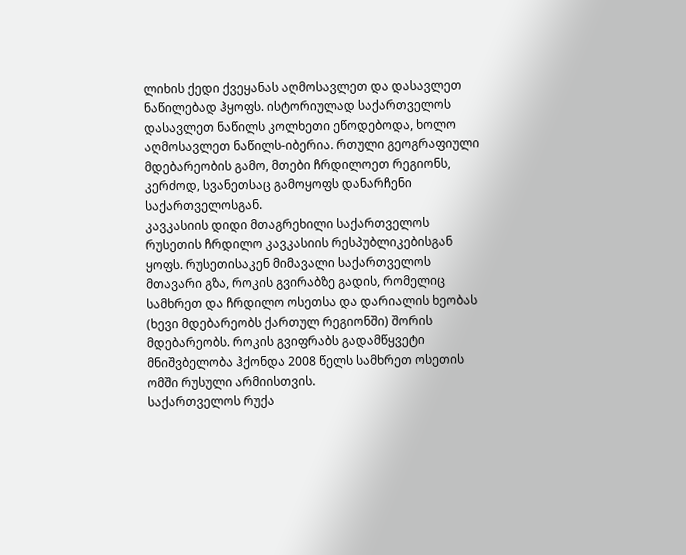ლიხის ქედი ქვეყანას აღმოსავლეთ და დასავლეთ ნაწილებად ჰყოფს. ისტორიულად საქართველოს დასავლეთ ნაწილს კოლხეთი ეწოდებოდა, ხოლო აღმოსავლეთ ნაწილს-იბერია. რთული გეოგრაფიული მდებარეობის გამო, მთები ჩრდილოეთ რეგიონს, კერძოდ, სვანეთსაც გამოყოფს დანარჩენი საქართველოსგან.
კავკასიის დიდი მთაგრეხილი საქართველოს რუსეთის ჩრდილო კავკასიის რესპუბლიკებისგან ყოფს. რუსეთისაკენ მიმავალი საქართველოს მთავარი გზა, როკის გვირაბზე გადის, რომელიც სამხრეთ და ჩრდილო ოსეთსა და დარიალის ხეობას (ხევი მდებარეობს ქართულ რეგიონში) შორის მდებარეობს. როკის გვიფრაბს გადამწყვეტი მნიშვბელობა ჰქონდა 2008 წელს სამხრეთ ოსეთის ომში რუსული არმიისთვის.
საქართველოს რუქა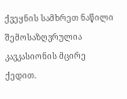ქვეყნის სამხრეთ ნაწილი შემოსაზღვრულია კავკასიონის მცირე ქედით.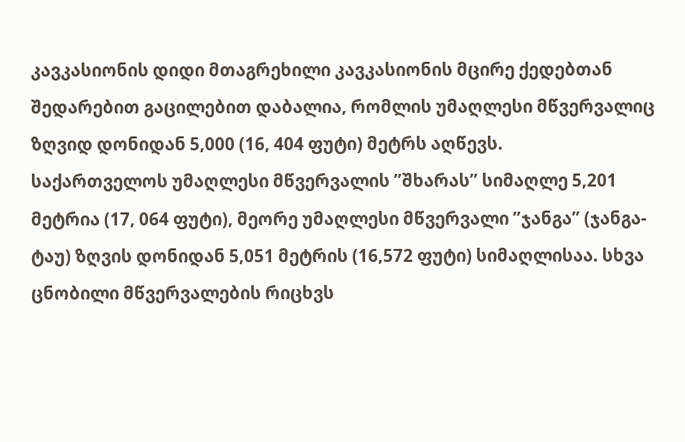კავკასიონის დიდი მთაგრეხილი კავკასიონის მცირე ქედებთან შედარებით გაცილებით დაბალია, რომლის უმაღლესი მწვერვალიც ზღვიდ დონიდან 5,000 (16, 404 ფუტი) მეტრს აღწევს.
საქართველოს უმაღლესი მწვერვალის ”შხარას” სიმაღლე 5,201 მეტრია (17, 064 ფუტი), მეორე უმაღლესი მწვერვალი ”ჯანგა” (ჯანგა-ტაუ) ზღვის დონიდან 5,051 მეტრის (16,572 ფუტი) სიმაღლისაა. სხვა ცნობილი მწვერვალების რიცხვს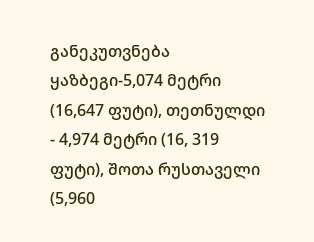განეკუთვნება ყაზბეგი-5,074 მეტრი (16,647 ფუტი), თეთნულდი - 4,974 მეტრი (16, 319 ფუტი), შოთა რუსთაველი (5,960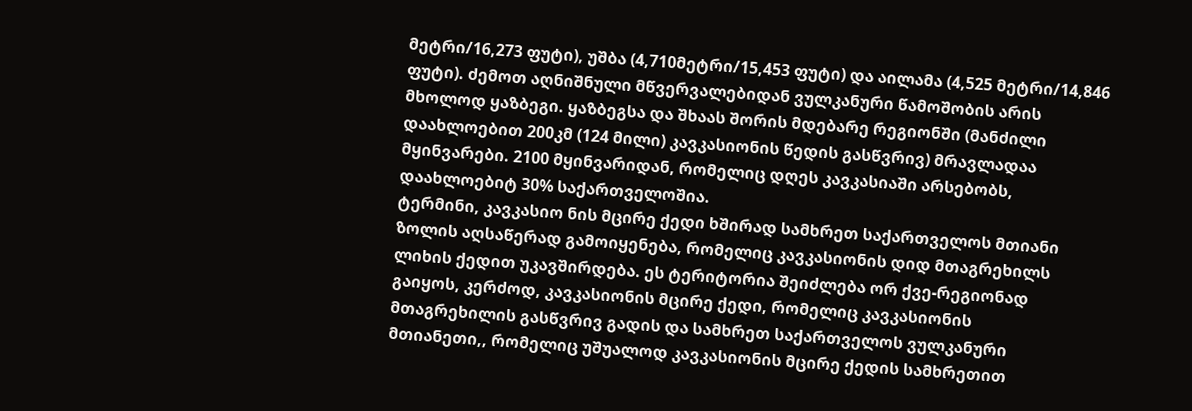მეტრი/16,273 ფუტი), უშბა (4,710მეტრი/15,453 ფუტი) და აილამა (4,525 მეტრი/14,846 ფუტი). ძემოთ აღნიშნული მწვერვალებიდან ვულკანური წამოშობის არის მხოლოდ ყაზბეგი. ყაზბეგსა და შხაას შორის მდებარე რეგიონში (მანძილი დაახლოებით 200კმ (124 მილი) კავკასიონის წედის გასწვრივ) მრავლადაა მყინვარები. 2100 მყინვარიდან, რომელიც დღეს კავკასიაში არსებობს, დაახლოებიტ 30% საქართველოშია.
ტერმინი, კავკასიო ნის მცირე ქედი ხშირად სამხრეთ საქართველოს მთიანი ზოლის აღსაწერად გამოიყენება, რომელიც კავკასიონის დიდ მთაგრეხილს ლიხის ქედით უკავშირდება. ეს ტერიტორია შეიძლება ორ ქვე-რეგიონად გაიყოს, კერძოდ, კავკასიონის მცირე ქედი, რომელიც კავკასიონის მთაგრეხილის გასწვრივ გადის და სამხრეთ საქართველოს ვულკანური მთიანეთი,, რომელიც უშუალოდ კავკასიონის მცირე ქედის სამხრეთით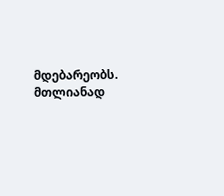მდებარეობს. მთლიანად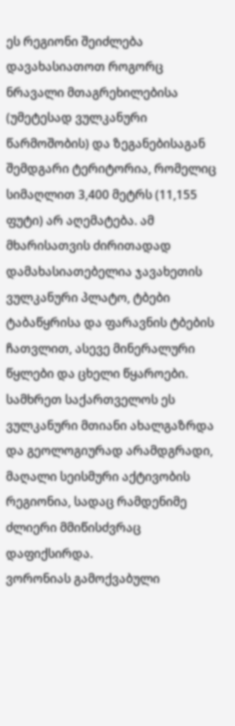ეს რეგიონი შეიძლება დავახასიათოთ როგორც ნრავალი მთაგრეხილებისა (უმეტესად ვულკანური წარმოშობის) და ზეგანებისაგან შემდგარი ტერიტორია, რომელიც სიმაღლით 3,400 მეტრს (11,155 ფუტი) არ აღემატება. ამ მხარისათვის ძირითადად დამახასიათებელია ჯავახეთის ვულკანური პლატო, ტბები ტაბაწყრისა და ფარავნის ტბების ჩათვლით, ასევე მინერალური წყლები და ცხელი წყაროები. სამხრეთ საქართველოს ეს ვულკანური მთიანი ახალგაზრდა და გეოლოგიურად არამდგრადი, მაღალი სეისმური აქტივობის რეგიონია, სადაც რამდენიმე ძლიერი მმიწისძვრაც დაფიქსირდა.
ვორონიას გამოქვაბული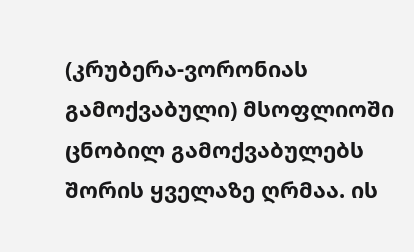(კრუბერა-ვორონიას გამოქვაბული) მსოფლიოში ცნობილ გამოქვაბულებს შორის ყველაზე ღრმაა. ის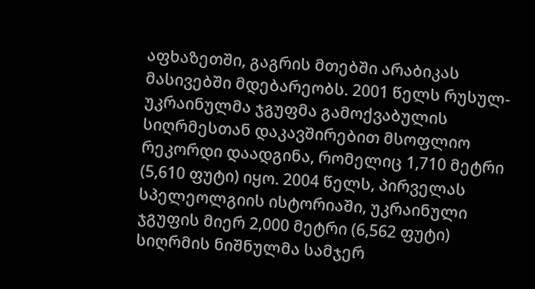აფხაზეთში, გაგრის მთებში არაბიკას მასივებში მდებარეობს. 2001 წელს რუსულ-უკრაინულმა ჯგუფმა გამოქვაბულის სიღრმესთან დაკავშირებით მსოფლიო რეკორდი დაადგინა, რომელიც 1,710 მეტრი (5,610 ფუტი) იყო. 2004 წელს, პირველას სპელეოლგიის ისტორიაში, უკრაინული ჯგუფის მიერ 2,000 მეტრი (6,562 ფუტი) სიღრმის ნიშნულმა სამჯერ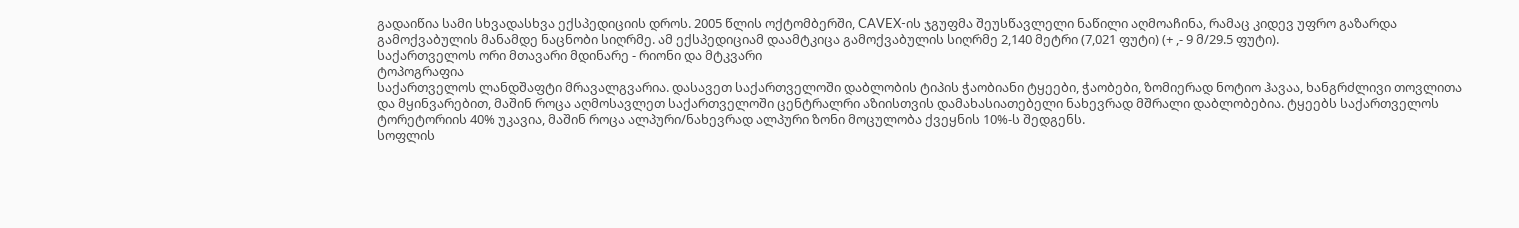გადაიწია სამი სხვადასხვა ექსპედიციის დროს. 2005 წლის ოქტომბერში, CAVEX-ის ჯგუფმა შეუსწავლელი ნაწილი აღმოაჩინა, რამაც კიდევ უფრო გაზარდა გამოქვაბულის მანამდე ნაცნობი სიღრმე. ამ ექსპედიციამ დაამტკიცა გამოქვაბულის სიღრმე 2,140 მეტრი (7,021 ფუტი) (+ ,- 9 მ/29.5 ფუტი).
საქართველოს ორი მთავარი მდინარე - რიონი და მტკვარი
ტოპოგრაფია
საქართველოს ლანდშაფტი მრავალგვარია. დასავეთ საქართველოში დაბლობის ტიპის ჭაობიანი ტყეები, ჭაობები, ზომიერად ნოტიო ჰავაა, ხანგრძლივი თოვლითა და მყინვარებით, მაშინ როცა აღმოსავლეთ საქართველოში ცენტრალრი აზიისთვის დამახასიათებელი ნახევრად მშრალი დაბლობებია. ტყეებს საქართველოს ტორეტორიის 40% უკავია, მაშინ როცა ალპური/ნახევრად ალპური ზონი მოცულობა ქვეყნის 10%-ს შედგენს.
სოფლის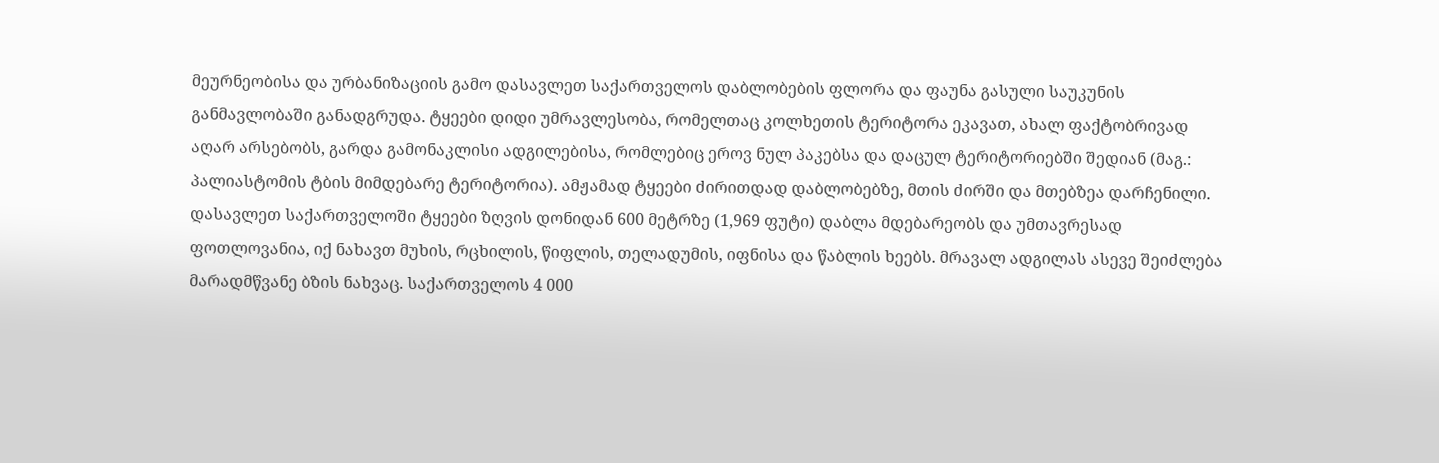მეურნეობისა და ურბანიზაციის გამო დასავლეთ საქართველოს დაბლობების ფლორა და ფაუნა გასული საუკუნის განმავლობაში განადგრუდა. ტყეები დიდი უმრავლესობა, რომელთაც კოლხეთის ტერიტორა ეკავათ, ახალ ფაქტობრივად აღარ არსებობს, გარდა გამონაკლისი ადგილებისა, რომლებიც ეროვ ნულ პაკებსა და დაცულ ტერიტორიებში შედიან (მაგ.: პალიასტომის ტბის მიმდებარე ტერიტორია). ამჟამად ტყეები ძირითდად დაბლობებზე, მთის ძირში და მთებზეა დარჩენილი. დასავლეთ საქართველოში ტყეები ზღვის დონიდან 600 მეტრზე (1,969 ფუტი) დაბლა მდებარეობს და უმთავრესად ფოთლოვანია, იქ ნახავთ მუხის, რცხილის, წიფლის, თელადუმის, იფნისა და წაბლის ხეებს. მრავალ ადგილას ასევე შეიძლება მარადმწვანე ბზის ნახვაც. საქართველოს 4 000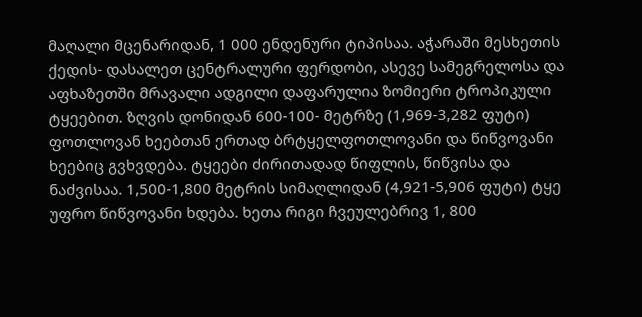მაღალი მცენარიდან, 1 000 ენდენური ტიპისაა. აჭარაში მესხეთის ქედის- დასალეთ ცენტრალური ფერდობი, ასევე სამეგრელოსა და აფხაზეთში მრავალი ადგილი დაფარულია ზომიერი ტროპიკული ტყეებით. ზღვის დონიდან 600-100- მეტრზე (1,969-3,282 ფუტი) ფოთლოვან ხეებთან ერთად ბრტყელფოთლოვანი და წიწვოვანი ხეებიც გვხვდება. ტყეები ძირითადად წიფლის, წიწვისა და ნაძვისაა. 1,500-1,800 მეტრის სიმაღლიდან (4,921-5,906 ფუტი) ტყე უფრო წიწვოვანი ხდება. ხეთა რიგი ჩვეულებრივ 1, 800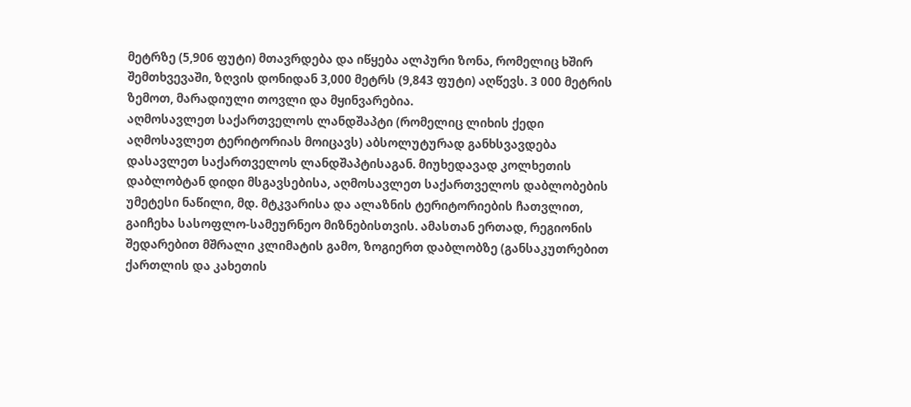მეტრზე (5,906 ფუტი) მთავრდება და იწყება ალპური ზონა, რომელიც ხშირ შემთხვევაში, ზღვის დონიდან 3,000 მეტრს (9,843 ფუტი) აღწევს. 3 000 მეტრის ზემოთ, მარადიული თოვლი და მყინვარებია.
აღმოსავლეთ საქართველოს ლანდშაპტი (რომელიც ლიხის ქედი აღმოსავლეთ ტერიტორიას მოიცავს) აბსოლუტურად განხსვავდება დასავლეთ საქართველოს ლანდშაპტისაგან. მიუხედავად კოლხეთის დაბლობტან დიდი მსგავსებისა, აღმოსავლეთ საქართველოს დაბლობების უმეტესი ნაწილი, მდ. მტკვარისა და ალაზნის ტერიტორიების ჩათვლით, გაიჩეხა სასოფლო-სამეურნეო მიზნებისთვის. ამასთან ერთად, რეგიონის შედარებით მშრალი კლიმატის გამო, ზოგიერთ დაბლობზე (განსაკუთრებით ქართლის და კახეთის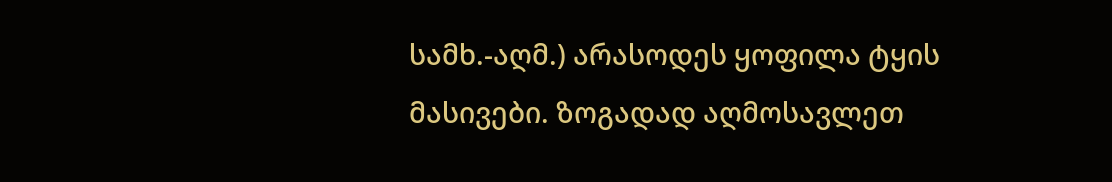სამხ.-აღმ.) არასოდეს ყოფილა ტყის მასივები. ზოგადად აღმოსავლეთ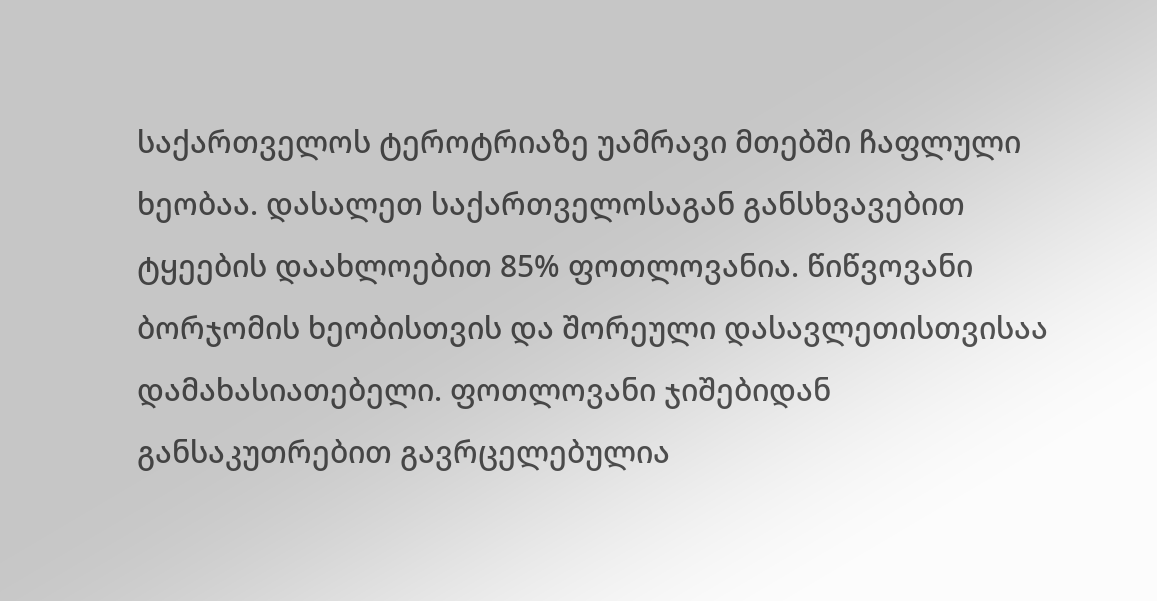საქართველოს ტეროტრიაზე უამრავი მთებში ჩაფლული ხეობაა. დასალეთ საქართველოსაგან განსხვავებით ტყეების დაახლოებით 85% ფოთლოვანია. წიწვოვანი ბორჯომის ხეობისთვის და შორეული დასავლეთისთვისაა დამახასიათებელი. ფოთლოვანი ჯიშებიდან განსაკუთრებით გავრცელებულია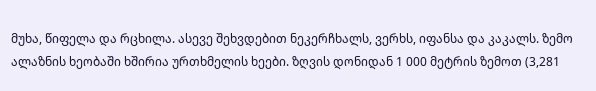მუხა, წიფელა და რცხილა. ასევე შეხვდებით ნეკერჩხალს, ვერხს, იფანსა და კაკალს. ზემო ალაზნის ხეობაში ხშირია ურთხმელის ხეები. ზღვის დონიდან 1 000 მეტრის ზემოთ (3,281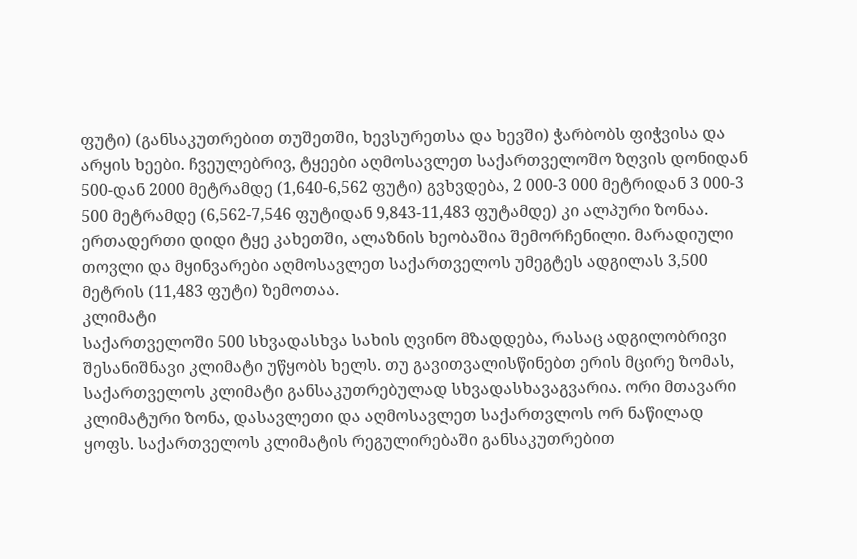ფუტი) (განსაკუთრებით თუშეთში, ხევსურეთსა და ხევში) ჭარბობს ფიჭვისა და არყის ხეები. ჩვეულებრივ, ტყეები აღმოსავლეთ საქართველოშო ზღვის დონიდან 500-დან 2000 მეტრამდე (1,640-6,562 ფუტი) გვხვდება, 2 000-3 000 მეტრიდან 3 000-3 500 მეტრამდე (6,562-7,546 ფუტიდან 9,843-11,483 ფუტამდე) კი ალპური ზონაა. ერთადერთი დიდი ტყე კახეთში, ალაზნის ხეობაშია შემორჩენილი. მარადიული თოვლი და მყინვარები აღმოსავლეთ საქართველოს უმეგტეს ადგილას 3,500 მეტრის (11,483 ფუტი) ზემოთაა.
კლიმატი
საქართველოში 500 სხვადასხვა სახის ღვინო მზადდება, რასაც ადგილობრივი შესანიშნავი კლიმატი უწყობს ხელს. თუ გავითვალისწინებთ ერის მცირე ზომას, საქართველოს კლიმატი განსაკუთრებულად სხვადასხავაგვარია. ორი მთავარი კლიმატური ზონა, დასავლეთი და აღმოსავლეთ საქართვლოს ორ ნაწილად ყოფს. საქართველოს კლიმატის რეგულირებაში განსაკუთრებით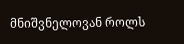მნიშვნელოვან როლს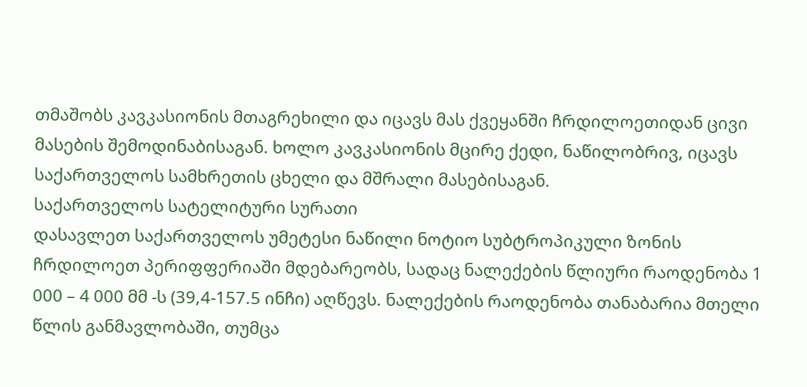თმაშობს კავკასიონის მთაგრეხილი და იცავს მას ქვეყანში ჩრდილოეთიდან ცივი მასების შემოდინაბისაგან. ხოლო კავკასიონის მცირე ქედი, ნაწილობრივ, იცავს საქართველოს სამხრეთის ცხელი და მშრალი მასებისაგან.
საქართველოს სატელიტური სურათი
დასავლეთ საქართველოს უმეტესი ნაწილი ნოტიო სუბტროპიკული ზონის ჩრდილოეთ პერიფფერიაში მდებარეობს, სადაც ნალექების წლიური რაოდენობა 1 000 – 4 000 მმ -ს (39,4-157.5 ინჩი) აღწევს. ნალექების რაოდენობა თანაბარია მთელი წლის განმავლობაში, თუმცა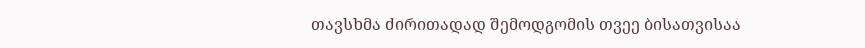თავსხმა ძირითადად შემოდგომის თვეე ბისათვისაა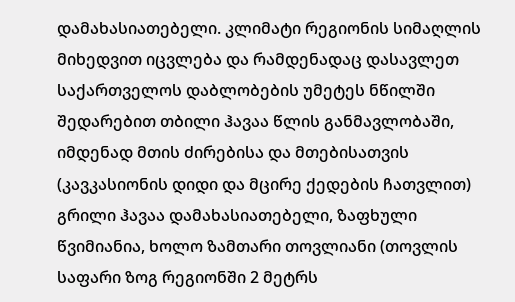დამახასიათებელი. კლიმატი რეგიონის სიმაღლის მიხედვით იცვლება და რამდენადაც დასავლეთ საქართველოს დაბლობების უმეტეს ნწილში შედარებით თბილი ჰავაა წლის განმავლობაში, იმდენად მთის ძირებისა და მთებისათვის (კავკასიონის დიდი და მცირე ქედების ჩათვლით) გრილი ჰავაა დამახასიათებელი, ზაფხული წვიმიანია, ხოლო ზამთარი თოვლიანი (თოვლის საფარი ზოგ რეგიონში 2 მეტრს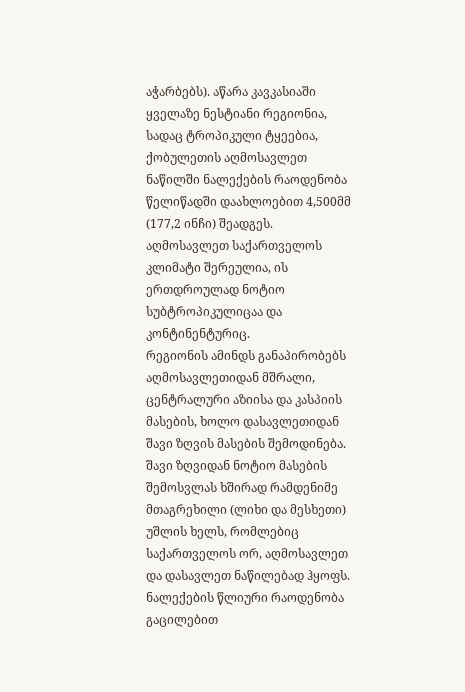აჭარბებს). აწარა კავკასიაში ყველაზე ნესტიანი რეგიონია, სადაც ტროპიკული ტყეებია, ქობულეთის აღმოსავლეთ ნაწილში ნალექების რაოდენობა წელიწადში დაახლოებით 4,500მმ (177,2 ინჩი) შეადგეს. აღმოსავლეთ საქართველოს კლიმატი შერეულია, ის ერთდროულად ნოტიო სუბტროპიკულიცაა და კონტინენტურიც.
რეგიონის ამინდს განაპირობებს აღმოსავლეთიდან მშრალი, ცენტრალური აზიისა და კასპიის მასების, ხოლო დასავლეთიდან შავი ზღვის მასების შემოდინება. შავი ზღვიდან ნოტიო მასების შემოსვლას ხშირად რამდენიმე მთაგრეხილი (ლიხი და მესხეთი) უშლის ხელს, რომლებიც საქართველოს ორ, აღმოსავლეთ და დასავლეთ ნაწილებად ჰყოფს. ნალექების წლიური რაოდენობა გაცილებით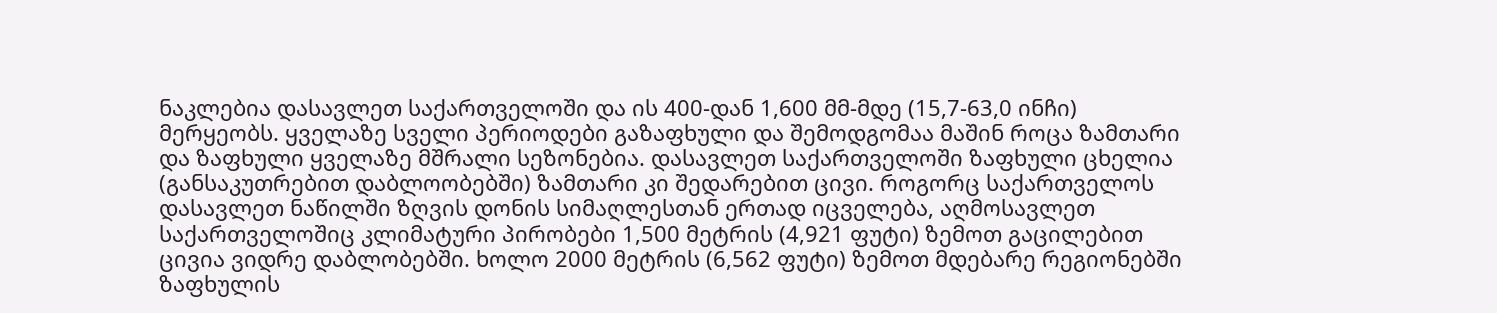ნაკლებია დასავლეთ საქართველოში და ის 400-დან 1,600 მმ-მდე (15,7-63,0 ინჩი) მერყეობს. ყველაზე სველი პერიოდები გაზაფხული და შემოდგომაა მაშინ როცა ზამთარი და ზაფხული ყველაზე მშრალი სეზონებია. დასავლეთ საქართველოში ზაფხული ცხელია (განსაკუთრებით დაბლოობებში) ზამთარი კი შედარებით ცივი. როგორც საქართველოს დასავლეთ ნაწილში ზღვის დონის სიმაღლესთან ერთად იცველება, აღმოსავლეთ საქართველოშიც კლიმატური პირობები 1,500 მეტრის (4,921 ფუტი) ზემოთ გაცილებით ცივია ვიდრე დაბლობებში. ხოლო 2000 მეტრის (6,562 ფუტი) ზემოთ მდებარე რეგიონებში ზაფხულის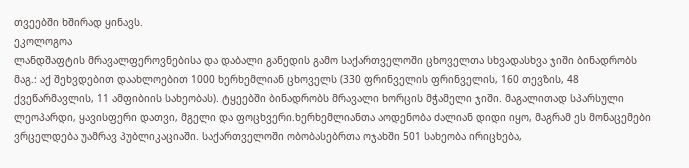თვეებში ხშირად ყინავს.
ეკოლოგოა
ლანდშაფტის მრავალფეროვნებისა და დაბალი განედის გამო საქართველოში ცხოველთა სხვადასხვა ჯიში ბინადრობს მაგ.: აქ შეხვდებით დაახლოებით 1000 ხერხემლიან ცხოველს (330 ფრინველის ფრინველის, 160 თევზის, 48 ქვეწარმავლის, 11 ამფიბიის სახეობას). ტყეებში ბინადრობს მრავალი ხორცის მჭამელი ჯიში. მაგალითად სპარსული ლეოპარდი, ყავისფერი დათვი, მგელი და ფოცხვერი.ხერხემლიანთა აოდენობა ძალიან დიდი იყო, მაგრამ ეს მონაცემები ვრცელდება უამრავ პუბლიკაციაში. საქართველოში ობობასებრთა ოჯახში 501 სახეობა ირიცხება,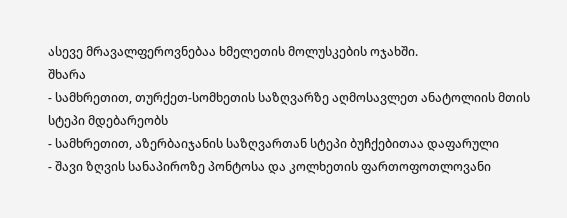ასევე მრავალფეროვნებაა ხმელეთის მოლუსკების ოჯახში.
შხარა
- სამხრეთით, თურქეთ-სომხეთის საზღვარზე აღმოსავლეთ ანატოლიის მთის სტეპი მდებარეობს
- სამხრეთით, აზერბაიჯანის საზღვართან სტეპი ბუჩქებითაა დაფარული
- შავი ზღვის სანაპიროზე პონტოსა და კოლხეთის ფართოფოთლოვანი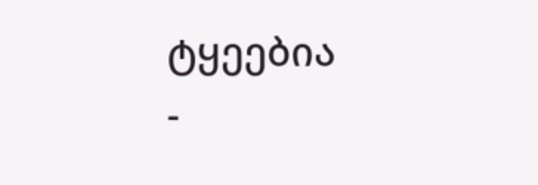ტყეებია
-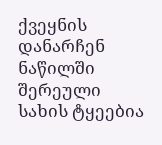ქვეყნის დანარჩენ ნაწილში შერეული სახის ტყეებია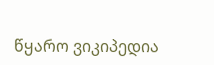წყარო ვიკიპედია